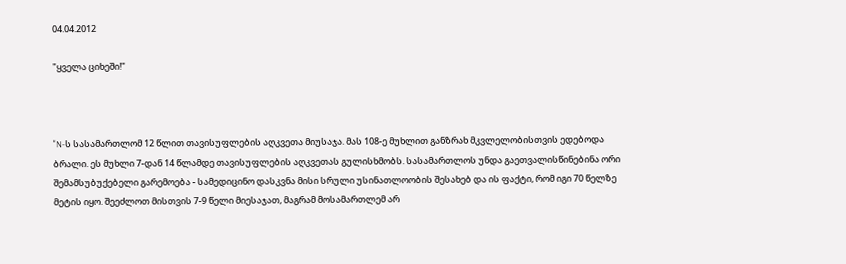04.04.2012

"ყველა ციხეში!"



"N-ს სასამართლომ 12 წლით თავისუფლების აღკვეთა მიუსაჯა. მას 108-ე მუხლით განზრახ მკვლელობისთვის ედებოდა ბრალი. ეს მუხლი 7-დან 14 წლამდე თავისუფლების აღკვეთას გულისხმობს. სასამართლოს უნდა გაეთვალისწინებინა ორი შემამსუბუქებელი გარემოება - სამედიცინო დასკვნა მისი სრული უსინათლოობის შესახებ და ის ფაქტი, რომ იგი 70 წელზე მეტის იყო. შეეძლოთ მისთვის 7-9 წელი მიესაჯათ, მაგრამ მოსამართლემ არ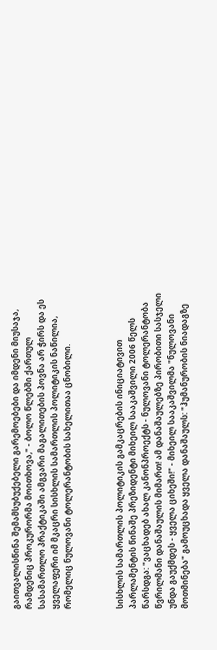გაითვალისწინა შემამსუბუქებელი გარემოებები და იმდენი მიუსაჯა, რამდენიც პროკურორმა მოითხოვა," - ბოლო წლებში ქართულ სასამართლო პრაქტიკაში ამგვარი მაგალითების პოვნა არ ჭირს და ეს ყველაფერი იმ მკაცრი სისხლის სამართლის პოლიტიკის ნაწილია, რომელიც ნულოვანი ტოლერანტობის სახელითაა ცნობილი.



სისხლის სამართლის პოლიტიკის გამკაცრების ინიციატივით პარლამენტის წინაშე პრეზიდენტი მიხეილ სააკაშვილი 2006 წელს წარსდგა: "ვაცხადებ ახალ კანონპროექტს - ნულოვანი ტოლერანტობა წვრილმანი დანაშაულის მიმართ! ამ დანაშაულებზე პირობითი სასჯელი უნდა გაუქმდეს - ყველა ციხეში!" - მიხეილ სააკაშვილმა "ნულოვანი მოთმინება" გამოუცხადა ყველა დანაშაულს: "ჰუმანურობის ნიადაგზე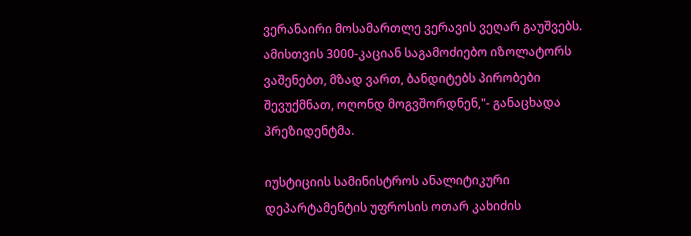ვერანაირი მოსამართლე ვერავის ვეღარ გაუშვებს. ამისთვის 3000-კაციან საგამოძიებო იზოლატორს ვაშენებთ, მზად ვართ, ბანდიტებს პირობები შევუქმნათ, ოღონდ მოგვშორდნენ,"- განაცხადა პრეზიდენტმა.

იუსტიციის სამინისტროს ანალიტიკური დეპარტამენტის უფროსის ოთარ კახიძის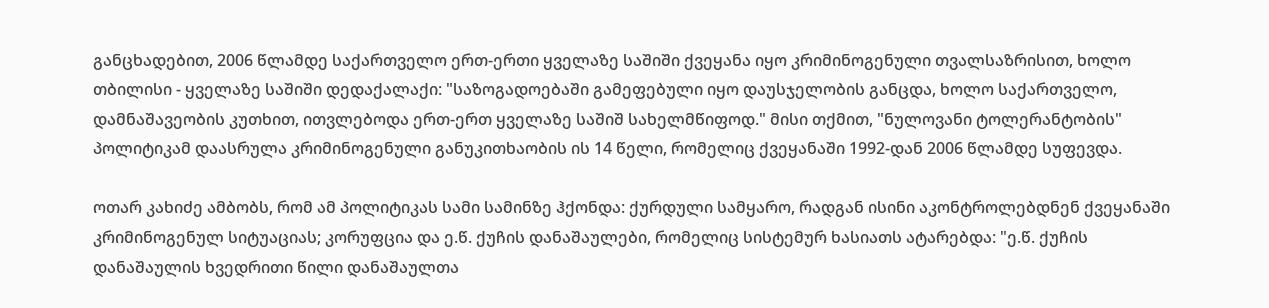განცხადებით, 2006 წლამდე საქართველო ერთ-ერთი ყველაზე საშიში ქვეყანა იყო კრიმინოგენული თვალსაზრისით, ხოლო თბილისი - ყველაზე საშიში დედაქალაქი: "საზოგადოებაში გამეფებული იყო დაუსჯელობის განცდა, ხოლო საქართველო, დამნაშავეობის კუთხით, ითვლებოდა ერთ-ერთ ყველაზე საშიშ სახელმწიფოდ." მისი თქმით, "ნულოვანი ტოლერანტობის" პოლიტიკამ დაასრულა კრიმინოგენული განუკითხაობის ის 14 წელი, რომელიც ქვეყანაში 1992-დან 2006 წლამდე სუფევდა.

ოთარ კახიძე ამბობს, რომ ამ პოლიტიკას სამი სამინზე ჰქონდა: ქურდული სამყარო, რადგან ისინი აკონტროლებდნენ ქვეყანაში კრიმინოგენულ სიტუაციას; კორუფცია და ე.წ. ქუჩის დანაშაულები, რომელიც სისტემურ ხასიათს ატარებდა: "ე.წ. ქუჩის დანაშაულის ხვედრითი წილი დანაშაულთა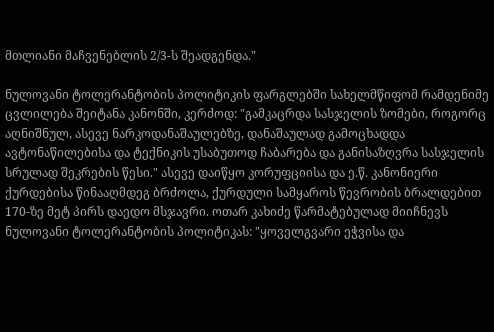მთლიანი მაჩვენებლის 2/3-ს შეადგენდა."

ნულოვანი ტოლერანტობის პოლიტიკის ფარგლებში სახელმწიფომ რამდენიმე ცვლილება შეიტანა კანონში, კერძოდ: "გამკაცრდა სასჯელის ზომები, როგორც აღნიშნულ, ასევე ნარკოდანაშაულებზე, დანაშაულად გამოცხადდა ავტონაწილებისა და ტექნიკის უსაბუთოდ ჩაბარება და განისაზღვრა სასჯელის სრულად შეკრების წესი." ასევე დაიწყო კორუფციისა და ე.წ. კანონიერი ქურდებისა წინააღმდეგ ბრძოლა, ქურდული სამყაროს წევრობის ბრალდებით 170-ზე მეტ პირს დაედო მსჯავრი. ოთარ კახიძე წარმატებულად მიიჩნევს ნულოვანი ტოლერანტობის პოლიტიკას: "ყოველგვარი ეჭვისა და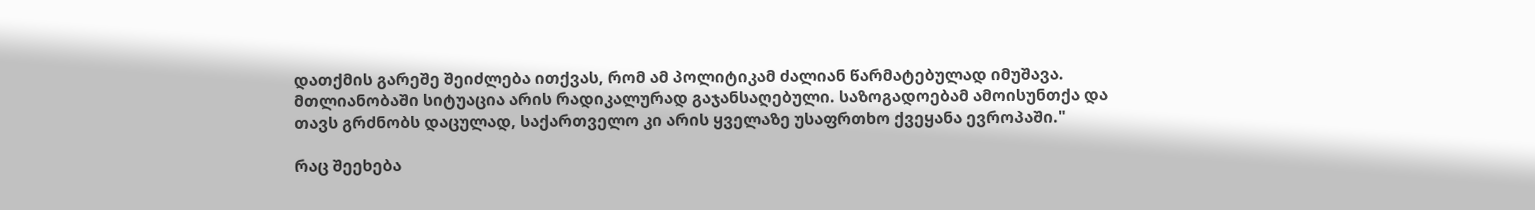დათქმის გარეშე შეიძლება ითქვას, რომ ამ პოლიტიკამ ძალიან წარმატებულად იმუშავა. მთლიანობაში სიტუაცია არის რადიკალურად გაჯანსაღებული. საზოგადოებამ ამოისუნთქა და თავს გრძნობს დაცულად, საქართველო კი არის ყველაზე უსაფრთხო ქვეყანა ევროპაში."

რაც შეეხება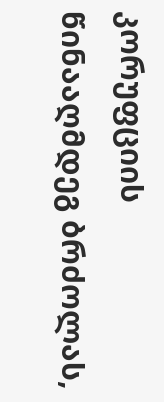კორუფციის წინააღმდეგ ბრძოლას,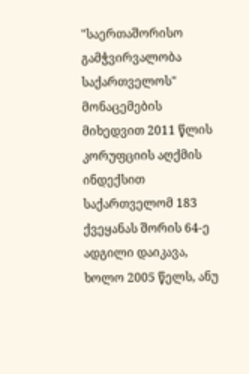"საერთაშორისო გამჭვირვალობა საქართველოს" მონაცემების მიხედვით 2011 წლის კორუფციის აღქმის ინდექსით საქართველომ 183 ქვეყანას შორის 64-ე ადგილი დაიკავა, ხოლო 2005 წელს, ანუ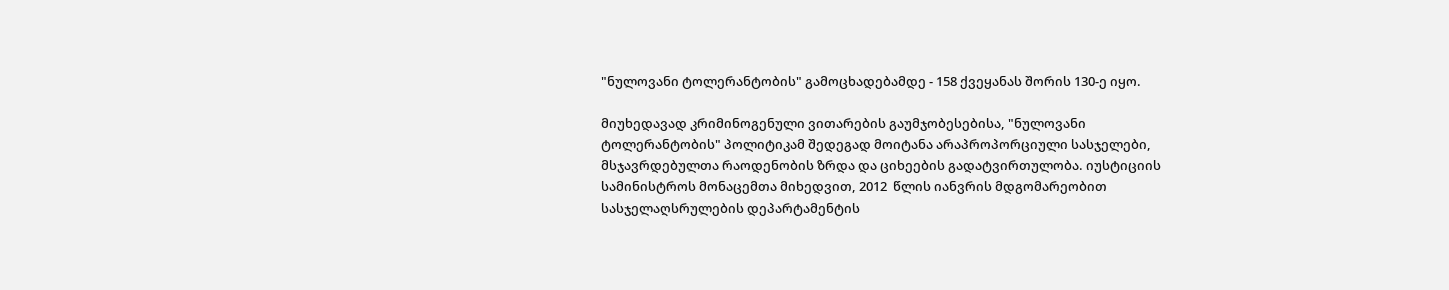"ნულოვანი ტოლერანტობის" გამოცხადებამდე - 158 ქვეყანას შორის 130-ე იყო.

მიუხედავად კრიმინოგენული ვითარების გაუმჯობესებისა, "ნულოვანი ტოლერანტობის" პოლიტიკამ შედეგად მოიტანა არაპროპორციული სასჯელები, მსჯავრდებულთა რაოდენობის ზრდა და ციხეების გადატვირთულობა. იუსტიციის სამინისტროს მონაცემთა მიხედვით, 2012  წლის იანვრის მდგომარეობით სასჯელაღსრულების დეპარტამენტის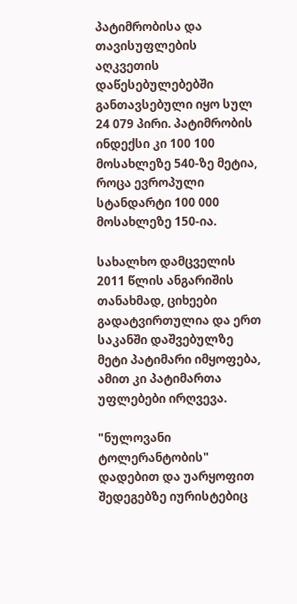პატიმრობისა და თავისუფლების აღკვეთის დაწესებულებებში განთავსებული იყო სულ  24 079 პირი. პატიმრობის ინდექსი კი 100 100 მოსახლეზე 540-ზე მეტია, როცა ევროპული სტანდარტი 100 000 მოსახლეზე 150-ია.

სახალხო დამცველის 2011 წლის ანგარიშის თანახმად, ციხეები გადატვირთულია და ერთ საკანში დაშვებულზე მეტი პატიმარი იმყოფება, ამით კი პატიმართა უფლებები ირღვევა.

"ნულოვანი ტოლერანტობის" დადებით და უარყოფით შედეგებზე იურისტებიც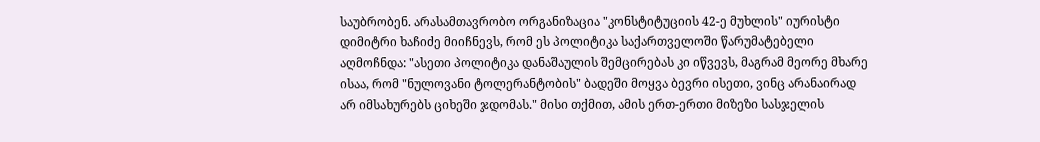საუბრობენ. არასამთავრობო ორგანიზაცია "კონსტიტუციის 42-ე მუხლის" იურისტი დიმიტრი ხაჩიძე მიიჩნევს, რომ ეს პოლიტიკა საქართველოში წარუმატებელი აღმოჩნდა: "ასეთი პოლიტიკა დანაშაულის შემცირებას კი იწვევს, მაგრამ მეორე მხარე ისაა, რომ "ნულოვანი ტოლერანტობის" ბადეში მოყვა ბევრი ისეთი, ვინც არანაირად არ იმსახურებს ციხეში ჯდომას." მისი თქმით, ამის ერთ-ერთი მიზეზი სასჯელის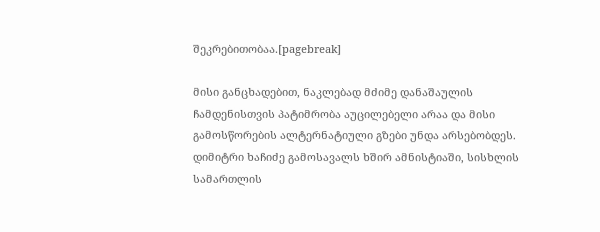შეკრებითობაა.[pagebreak]

მისი განცხადებით, ნაკლებად მძიმე დანაშაულის ჩამდენისთვის პატიმრობა აუცილებელი არაა და მისი გამოსწორების ალტერნატიული გზები უნდა არსებობდეს. დიმიტრი ხაჩიძე გამოსავალს ხშირ ამნისტიაში, სისხლის სამართლის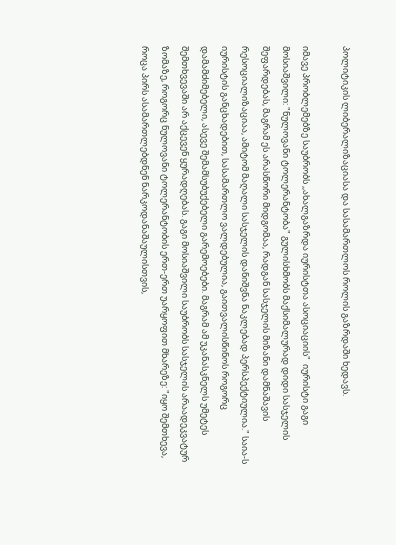პოლიტიკის ლიბერალიზაციასა და სასამართლოს როლის გაზრდაში ხედავს.

იმავე პრობლემებზე საუბრობს ,,ახალგაზრდა იურისტთა ასოციაციის"  იურისტი გაგი მოსიაშვილი: "ნულოვანი ტოლერანტობა" გულისხმობს მაქსიმალურად დიდი სასჯელის შეფარდებას, მაგრამ ეს არასწორი მიდგომაა, რადგან სასჯელის მიზანი დამნაშავის რესოციალიზაციაა, ამიტომ მაღალი სასჯელის დანიშვნა ნაკლებად პერსპექტიულია." საია-ს იურისტის განცხადებით, სასამართლო ვალდებულია, გაითვალისწინოს როგორც დამამძიმებელი, ასევე შემამსუბუქებელი გარემოებები. მაგრამ ამ უკანასკნელს უმეტეს შემთხვევაში არ აქცევენ ყურადღებას. გაგი მოსიაშვილი საუბრობს სასჯელის არაადეკვატურ ზომაზე, როგორც ნულოვანი ტოლერანტობის ერთ-ერთ უარყოფით მხარეზე: "იყო შემთხევა, როცა პირს ასამართლებდნენ ნარკოდანაშაულისთვის,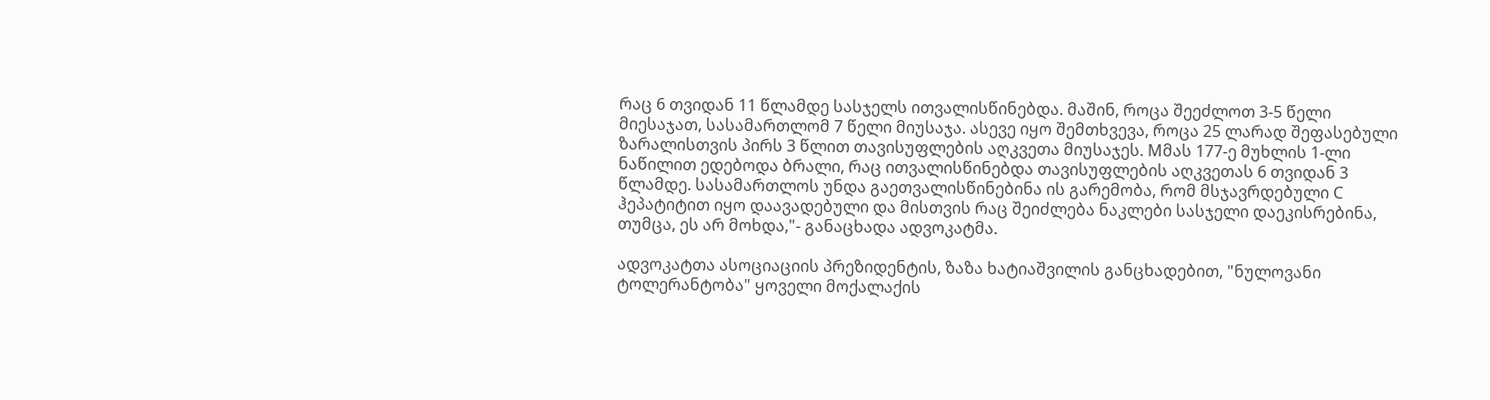რაც 6 თვიდან 11 წლამდე სასჯელს ითვალისწინებდა. მაშინ, როცა შეეძლოთ 3-5 წელი მიესაჯათ, სასამართლომ 7 წელი მიუსაჯა. ასევე იყო შემთხვევა, როცა 25 ლარად შეფასებული ზარალისთვის პირს 3 წლით თავისუფლების აღკვეთა მიუსაჯეს. Mმას 177-ე მუხლის 1-ლი ნაწილით ედებოდა ბრალი, რაც ითვალისწინებდა თავისუფლების აღკვეთას 6 თვიდან 3 წლამდე. სასამართლოს უნდა გაეთვალისწინებინა ის გარემობა, რომ მსჯავრდებული C ჰეპატიტით იყო დაავადებული და მისთვის რაც შეიძლება ნაკლები სასჯელი დაეკისრებინა, თუმცა, ეს არ მოხდა,"- განაცხადა ადვოკატმა.

ადვოკატთა ასოციაციის პრეზიდენტის, ზაზა ხატიაშვილის განცხადებით, "ნულოვანი ტოლერანტობა" ყოველი მოქალაქის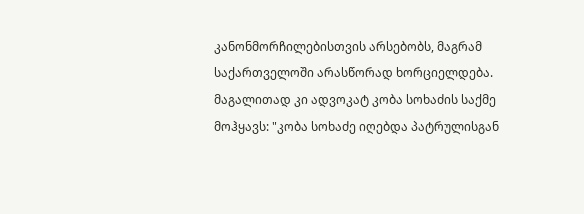კანონმორჩილებისთვის არსებობს, მაგრამ საქართველოში არასწორად ხორციელდება. მაგალითად კი ადვოკატ კობა სოხაძის საქმე მოჰყავს: "კობა სოხაძე იღებდა პატრულისგან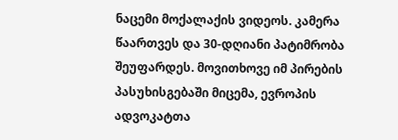ნაცემი მოქალაქის ვიდეოს. კამერა წაართვეს და 30-დღიანი პატიმრობა შეუფარდეს. მოვითხოვე იმ პირების პასუხისგებაში მიცემა, ევროპის ადვოკატთა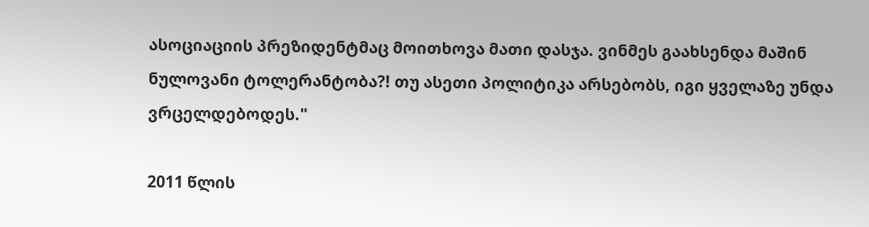ასოციაციის პრეზიდენტმაც მოითხოვა მათი დასჯა. ვინმეს გაახსენდა მაშინ ნულოვანი ტოლერანტობა?! თუ ასეთი პოლიტიკა არსებობს, იგი ყველაზე უნდა ვრცელდებოდეს."

2011 წლის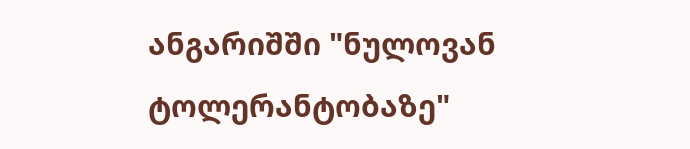ანგარიშში "ნულოვან ტოლერანტობაზე"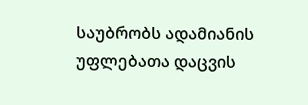საუბრობს ადამიანის უფლებათა დაცვის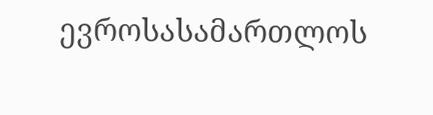ევროსასამართლოს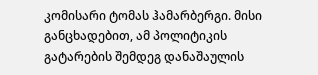კომისარი ტომას ჰამარბერგი. მისი განცხადებით, ამ პოლიტიკის გატარების შემდეგ დანაშაულის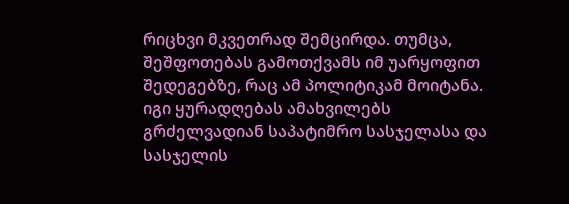რიცხვი მკვეთრად შემცირდა. თუმცა, შეშფოთებას გამოთქვამს იმ უარყოფით შედეგებზე, რაც ამ პოლიტიკამ მოიტანა. იგი ყურადღებას ამახვილებს გრძელვადიან საპატიმრო სასჯელასა და სასჯელის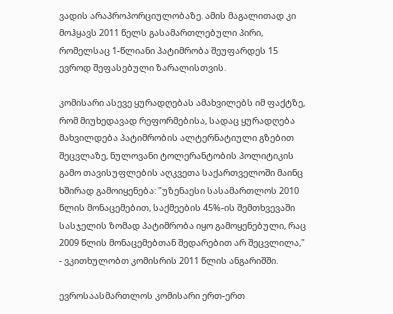ვადის არაპროპორციულობაზე. ამის მაგალითად კი მოჰყავს 2011 წელს გასამართლებული პირი, რომელსაც 1-წლიანი პატიმრობა შეუფარდეს 15 ევროდ შეფასებული ზარალისთვის.

კომისარი ასევე ყურადღებას ამახვილებს იმ ფაქტზე, რომ მიუხედავად რეფორმებისა, სადაც ყურადღება მახვილდება პატიმრობის ალტერნატიული გზებით შეცვლაზე, ნულოვანი ტოლერანტობის პოლიტიკის გამო თავისუფლების აღკვეთა საქართველოში მაინც ხშირად გამოიყენება: "უზენაესი სასამართლოს 2010 წლის მონაცემებით, საქმეების 45%-ის შემთხვევაში სასჯელის ზომად პატიმრობა იყო გამოყენებული, რაც 2009 წლის მონაცემებთან შედარებით არ შეცვლილა," - ვკითხულობთ კომისრის 2011 წლის ანგარიშში.

ევროსაასმართლოს კომისარი ერთ-ერთ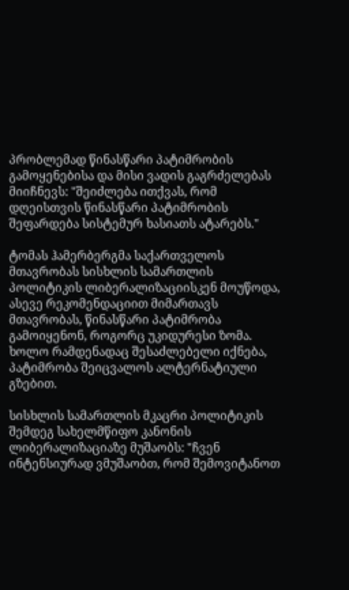პრობლემად წინასწარი პატიმრობის გამოყენებისა და მისი ვადის გაგრძელებას მიიჩნევს: "შეიძლება ითქვას, რომ დღეისთვის წინასწარი პატიმრობის შეფარდება სისტემურ ხასიათს ატარებს."

ტომას ჰამერბერგმა საქართველოს მთავრობას სისხლის სამართლის პოლიტიკის ლიბერალიზაციისკენ მოუწოდა, ასევე რეკომენდაციით მიმართავს მთავრობას, წინასწარი პატიმრობა გამოიყენონ, როგორც უკიდურესი ზომა. ხოლო რამდენადაც შესაძლებელი იქნება, პატიმრობა შეიცვალოს ალტერნატიული გზებით.

სისხლის სამართლის მკაცრი პოლიტიკის შემდეგ სახელმწიფო კანონის ლიბერალიზაციაზე მუშაობს: "ჩვენ ინტენსიურად ვმუშაობთ, რომ შემოვიტანოთ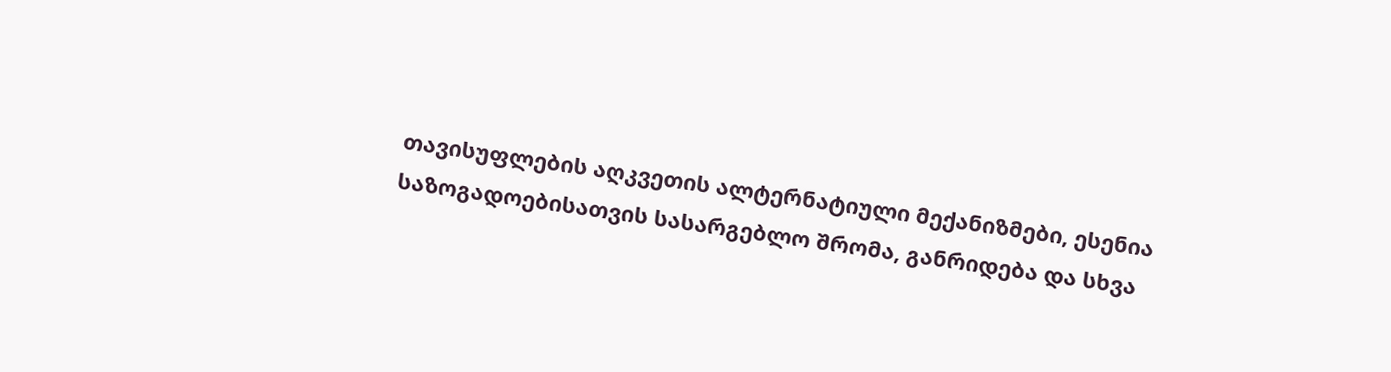თავისუფლების აღკვეთის ალტერნატიული მექანიზმები, ესენია საზოგადოებისათვის სასარგებლო შრომა, განრიდება და სხვა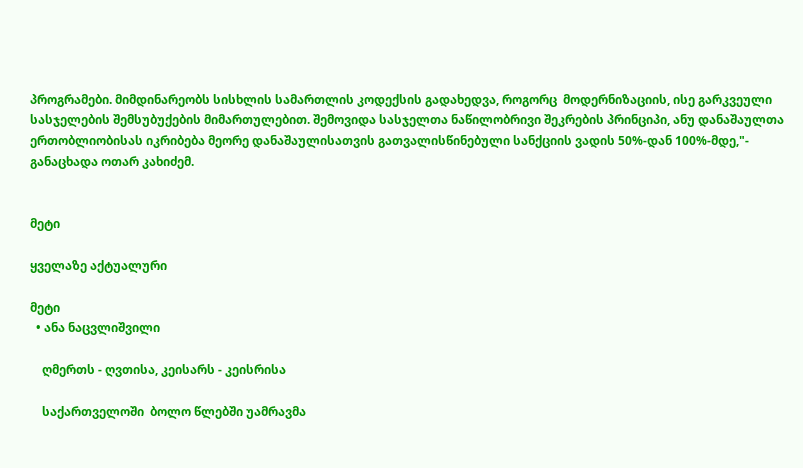პროგრამები. მიმდინარეობს სისხლის სამართლის კოდექსის გადახედვა, როგორც  მოდერნიზაციის, ისე გარკვეული სასჯელების შემსუბუქების მიმართულებით. შემოვიდა სასჯელთა ნაწილობრივი შეკრების პრინციპი, ანუ დანაშაულთა ერთობლიობისას იკრიბება მეორე დანაშაულისათვის გათვალისწინებული სანქციის ვადის 50%-დან 100%-მდე,"- განაცხადა ოთარ კახიძემ.


მეტი

ყველაზე აქტუალური

მეტი
  • ანა ნაცვლიშვილი

    ღმერთს - ღვთისა, კეისარს - კეისრისა

    საქართველოში  ბოლო წლებში უამრავმა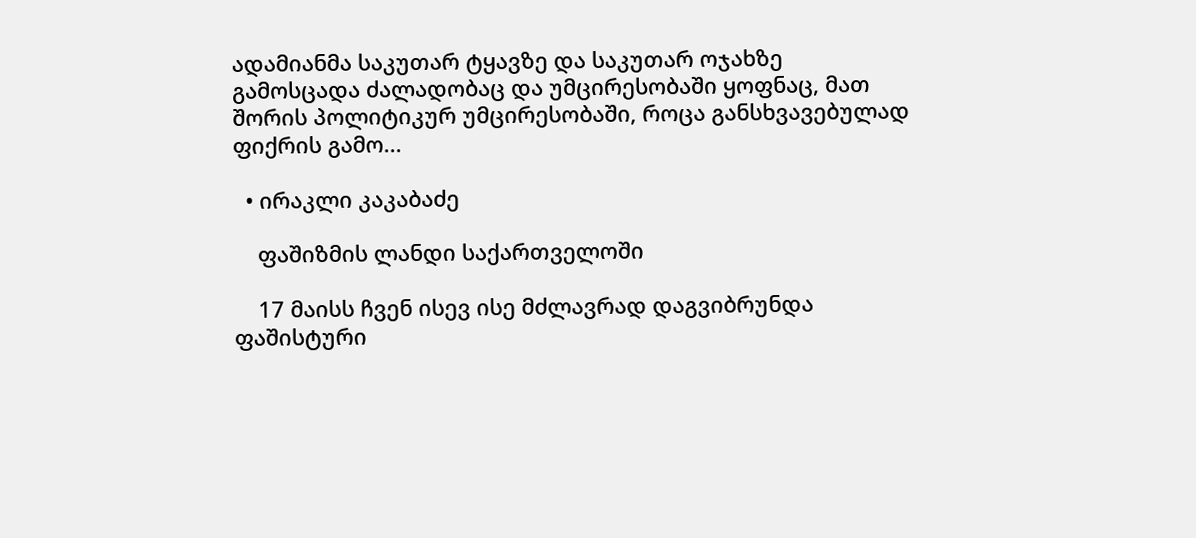ადამიანმა საკუთარ ტყავზე და საკუთარ ოჯახზე გამოსცადა ძალადობაც და უმცირესობაში ყოფნაც, მათ შორის პოლიტიკურ უმცირესობაში, როცა განსხვავებულად ფიქრის გამო...

  • ირაკლი კაკაბაძე

    ფაშიზმის ლანდი საქართველოში

    17 მაისს ჩვენ ისევ ისე მძლავრად დაგვიბრუნდა ფაშისტური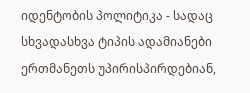იდენტობის პოლიტიკა - სადაც სხვადასხვა ტიპის ადამიანები ერთმანეთს უპირისპირდებიან,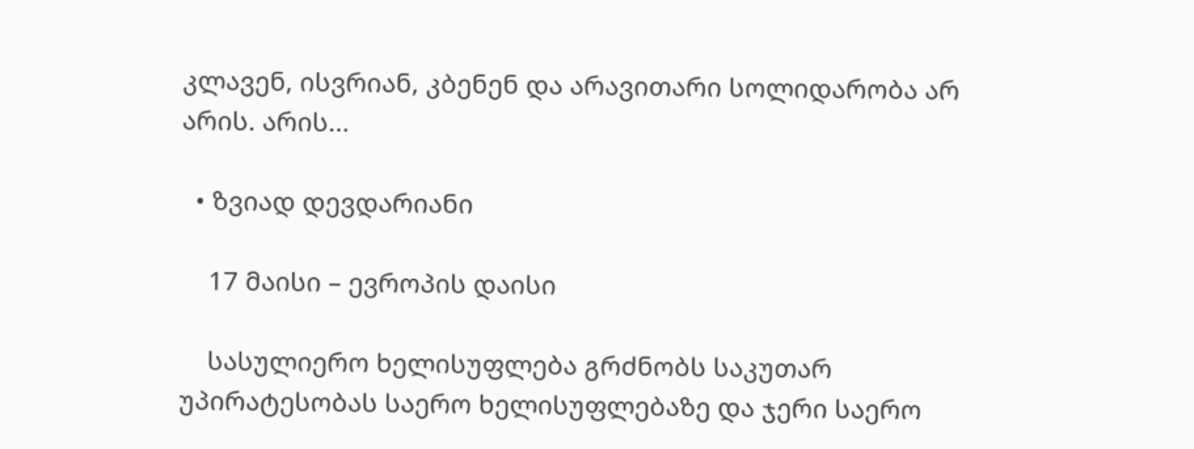კლავენ, ისვრიან, კბენენ და არავითარი სოლიდარობა არ არის. არის...

  • ზვიად დევდარიანი

    17 მაისი – ევროპის დაისი

    სასულიერო ხელისუფლება გრძნობს საკუთარ უპირატესობას საერო ხელისუფლებაზე და ჯერი საერო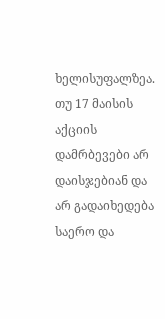ხელისუფალზეა. თუ 17 მაისის აქციის დამრბევები არ დაისჯებიან და არ გადაიხედება საერო და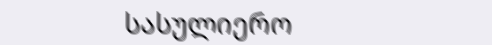სასულიერო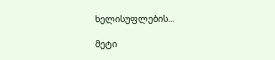ხელისუფლების...

მეტი